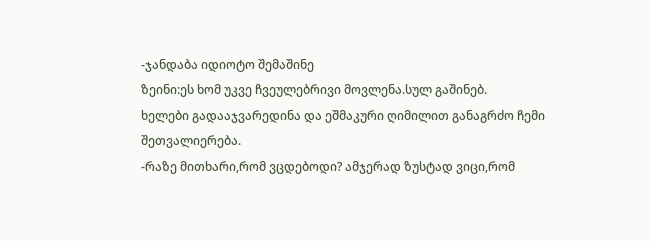-ჯანდაბა იდიოტო შემაშინე
ზეინი:ეს ხომ უკვე ჩვეულებრივი მოვლენა.სულ გაშინებ.
ხელები გადააჯვარედინა და ეშმაკური ღიმილით განაგრძო ჩემი შეთვალიერება.
-რაზე მითხარი,რომ ვცდებოდი? ამჯერად ზუსტად ვიცი,რომ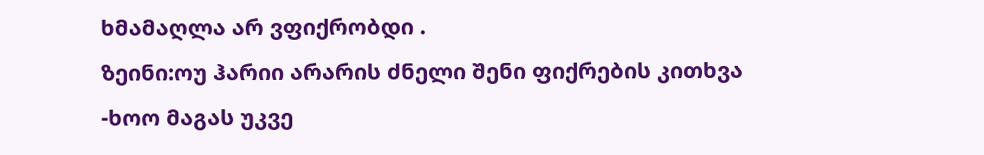ხმამაღლა არ ვფიქრობდი .
ზეინი:ოუ ჰარიი არარის ძნელი შენი ფიქრების კითხვა
-ხოო მაგას უკვე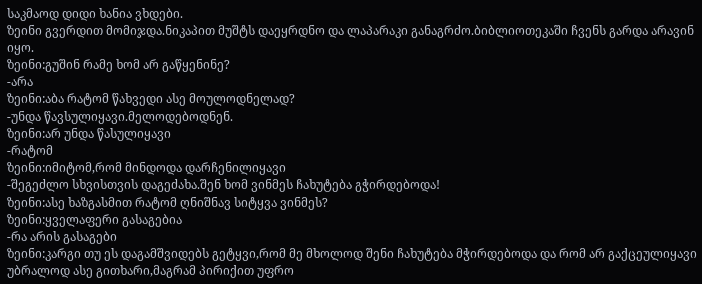საკმაოდ დიდი ხანია ვხდები.
ზეინი გვერდით მომიჯდა.ნიკაპით მუშტს დაეყრდნო და ლაპარაკი განაგრძო.ბიბლიოთეკაში ჩვენს გარდა არავინ იყო.
ზეინი:გუშინ რამე ხომ არ გაწყენინე?
-არა
ზეინი:აბა რატომ წახვედი ასე მოულოდნელად?
-უნდა წავსულიყავი.მელოდებოდნენ.
ზეინი:არ უნდა წასულიყავი
-რატომ
ზეინი:იმიტომ,რომ მინდოდა დარჩენილიყავი
-შეგეძლო სხვისთვის დაგეძახა.შენ ხომ ვინმეს ჩახუტება გჭირდებოდა!
ზეინი:ასე ხაზგასმით რატომ ღნიშნავ სიტყვა ვინმეს?
ზეინი:ყველაფერი გასაგებია
-რა არის გასაგები
ზეინი:კარგი თუ ეს დაგამშვიდებს გეტყვი,რომ მე მხოლოდ შენი ჩახუტება მჭირდებოდა და რომ არ გაქცეულიყავი უბრალოდ ასე გითხარი,მაგრამ პირიქით უფრო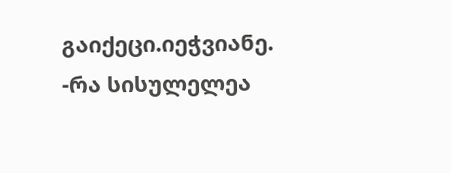გაიქეცი.იეჭვიანე.
-რა სისულელეა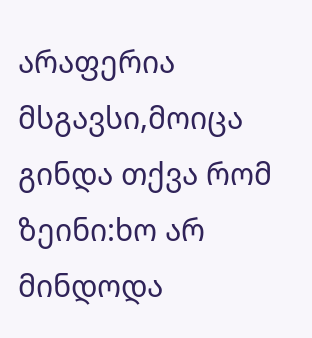არაფერია მსგავსი,მოიცა გინდა თქვა რომ
ზეინი:ხო არ მინდოდა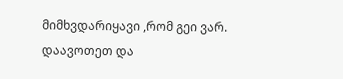მიმხვდარიყავი ,რომ გეი ვარ.
დაავოთეთ და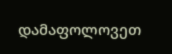დამაფოლოვეთ